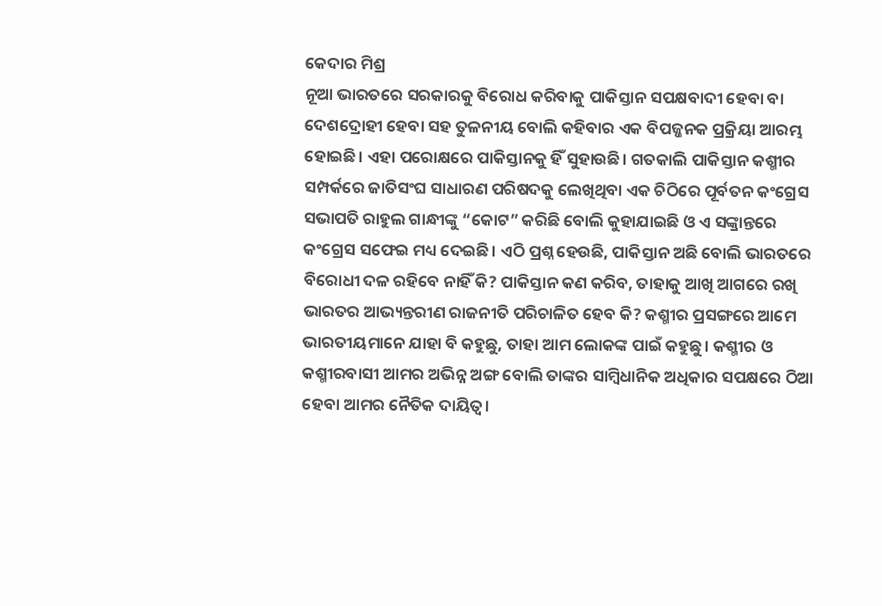କେଦାର ମିଶ୍ର
ନୂଆ ଭାରତରେ ସରକାରକୁ ବିରୋଧ କରିବାକୁ ପାକିସ୍ତାନ ସପକ୍ଷବାଦୀ ହେବା ବା ଦେଶଦ୍ରୋହୀ ହେବା ସହ ତୁଳନୀୟ ବୋଲି କହିବାର ଏକ ବିପଜ୍ଜନକ ପ୍ରକ୍ରିୟା ଆରମ୍ଭ ହୋଇଛି। ଏହା ପରୋକ୍ଷରେ ପାକିସ୍ତାନକୁ ହିଁ ସୁହାଉଛି। ଗତକାଲି ପାକିସ୍ତାନ କଶ୍ମୀର ସମ୍ପର୍କରେ ଜାତିସଂଘ ସାଧାରଣ ପରିଷଦକୁ ଲେଖିଥିବା ଏକ ଚିଠିରେ ପୂର୍ବତନ କଂଗ୍ରେସ ସଭାପତି ରାହୁଲ ଗାନ୍ଧୀଙ୍କୁ “କୋଟ” କରିଛି ବୋଲି କୁହାଯାଇଛି ଓ ଏ ସଙ୍କ୍ରାନ୍ତରେ କଂଗ୍ରେସ ସଫେଇ ମଧ୍ୟ ଦେଇଛି। ଏଠି ପ୍ରଶ୍ନ ହେଉଛି, ପାକିସ୍ତାନ ଅଛି ବୋଲି ଭାରତରେ ବିରୋଧୀ ଦଳ ରହିବେ ନାହିଁ କି? ପାକିସ୍ତାନ କଣ କରିବ, ତାହାକୁ ଆଖି ଆଗରେ ରଖି ଭାରତର ଆଭ୍ୟନ୍ତରୀଣ ରାଜନୀତି ପରିଚାଳିତ ହେବ କି? କଶ୍ମୀର ପ୍ରସଙ୍ଗରେ ଆମେ ଭାରତୀୟମାନେ ଯାହା ବି କହୁଛୁ, ତାହା ଆମ ଲୋକଙ୍କ ପାଇଁ କହୁଛୁ। କଶ୍ମୀର ଓ କଶ୍ମୀରବାସୀ ଆମର ଅଭିନ୍ନ ଅଙ୍ଗ ବୋଲି ତାଙ୍କର ସାମ୍ବିଧାନିକ ଅଧିକାର ସପକ୍ଷରେ ଠିଆ ହେବା ଆମର ନୈତିକ ଦାୟିତ୍ଵ।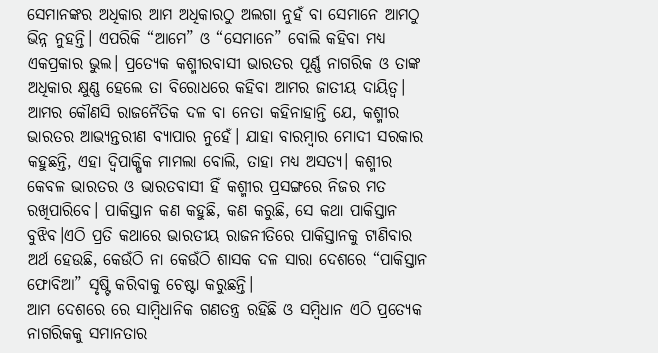ସେମାନଙ୍କର ଅଧିକାର ଆମ ଅଧିକାରଠୁ ଅଲଗା ନୁହଁ ବା ସେମାନେ ଆମଠୁ ଭିନ୍ନ ନୁହନ୍ତି। ଏପରିକି “ଆମେ” ଓ “ସେମାନେ” ବୋଲି କହିବା ମଧ୍ୟ ଏକପ୍ରକାର ଭୁଲ। ପ୍ରତ୍ୟେକ କଶ୍ମୀରବାସୀ ଭାରତର ପୂର୍ଣ୍ଣ ନାଗରିକ ଓ ତାଙ୍କ ଅଧିକାର କ୍ଷୁଣ୍ଣ ହେଲେ ତା ବିରୋଧରେ କହିବା ଆମର ଜାତୀୟ ଦାୟିତ୍ଵ।
ଆମର କୌଣସି ରାଜନୈତିକ ଦଳ ବା ନେତା କହିନାହାନ୍ତି ଯେ, କଶ୍ମୀର ଭାରତର ଆଭ୍ୟନ୍ତରୀଣ ବ୍ୟାପାର ନୁହେଁ। ଯାହା ବାରମ୍ବାର ମୋଦୀ ସରକାର କହୁଛନ୍ତି, ଏହା ଦ୍ଵିପାକ୍ଷିକ ମାମଲା ବୋଲି, ତାହା ମଧ୍ୟ ଅସତ୍ୟ। କଶ୍ମୀର କେବଳ ଭାରତର ଓ ଭାରତବାସୀ ହିଁ କଶ୍ମୀର ପ୍ରସଙ୍ଗରେ ନିଜର ମତ ରଖିପାରିବେ। ପାକିସ୍ତାନ କଣ କହୁଛି, କଣ କରୁଛି, ସେ କଥା ପାକିସ୍ତାନ ବୁଝିବ।ଏଠି ପ୍ରତି କଥାରେ ଭାରତୀୟ ରାଜନୀତିରେ ପାକିସ୍ତାନକୁ ଟାଣିବାର ଅର୍ଥ ହେଉଛି, କେଉଁଠି ନା କେଉଁଠି ଶାସକ ଦଳ ସାରା ଦେଶରେ “ପାକିସ୍ତାନ ଫୋବିଆ” ସୃଷ୍ଟି କରିବାକୁ ଚେଷ୍ଟା କରୁଛନ୍ତି।
ଆମ ଦେଶରେ ରେ ସାମ୍ବିଧାନିକ ଗଣତନ୍ତ୍ର ରହିଛି ଓ ସମ୍ବିଧାନ ଏଠି ପ୍ରତ୍ୟେକ ନାଗରିକକୁ ସମାନତାର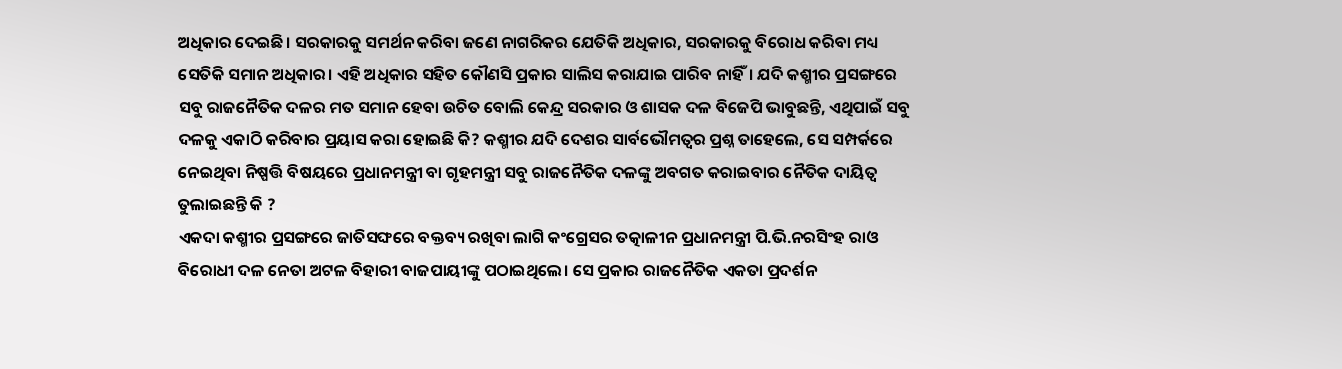ଅଧିକାର ଦେଇଛି। ସରକାରକୁ ସମର୍ଥନ କରିବା ଜଣେ ନାଗରିକର ଯେତିକି ଅଧିକାର, ସରକାରକୁ ବିରୋଧ କରିବା ମଧ୍ୟ ସେତିକି ସମାନ ଅଧିକାର। ଏହି ଅଧିକାର ସହିତ କୌଣସି ପ୍ରକାର ସାଲିସ କରାଯାଇ ପାରିବ ନାହିଁ। ଯଦି କଶ୍ମୀର ପ୍ରସଙ୍ଗରେ ସବୁ ରାଜନୈତିକ ଦଳର ମତ ସମାନ ହେବା ଉଚିତ ବୋଲି କେନ୍ଦ୍ର ସରକାର ଓ ଶାସକ ଦଳ ବିଜେପି ଭାବୁଛନ୍ତି, ଏଥିପାଇଁ ସବୁ ଦଳକୁ ଏକାଠି କରିବାର ପ୍ରୟାସ କରା ହୋଇଛି କି? କଶ୍ମୀର ଯଦି ଦେଶର ସାର୍ବଭୌମତ୍ଵର ପ୍ରଶ୍ନ ତାହେଲେ, ସେ ସମ୍ପର୍କରେ ନେଇଥିବା ନିଷ୍ପତ୍ତି ବିଷୟରେ ପ୍ରଧାନମନ୍ତ୍ରୀ ବା ଗୃହମନ୍ତ୍ରୀ ସବୁ ରାଜନୈତିକ ଦଳଙ୍କୁ ଅବଗତ କରାଇବାର ନୈତିକ ଦାୟିତ୍ଵ ତୁଲାଇଛନ୍ତି କି ?
ଏକଦା କଶ୍ମୀର ପ୍ରସଙ୍ଗରେ ଜାତିସଙ୍ଘରେ ବକ୍ତବ୍ୟ ରଖିବା ଲାଗି କଂଗ୍ରେସର ତତ୍କାଳୀନ ପ୍ରଧାନମନ୍ତ୍ରୀ ପି.ଭି.ନରସିଂହ ରାଓ ବିରୋଧୀ ଦଳ ନେତା ଅଟଳ ବିହାରୀ ବାଜପାୟୀଙ୍କୁ ପଠାଇଥିଲେ। ସେ ପ୍ରକାର ରାଜନୈତିକ ଏକତା ପ୍ରଦର୍ଶନ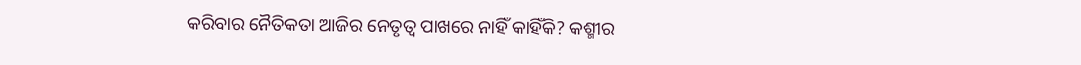କରିବାର ନୈତିକତା ଆଜିର ନେତୃତ୍ଵ ପାଖରେ ନାହିଁ କାହିଁକି? କଶ୍ମୀର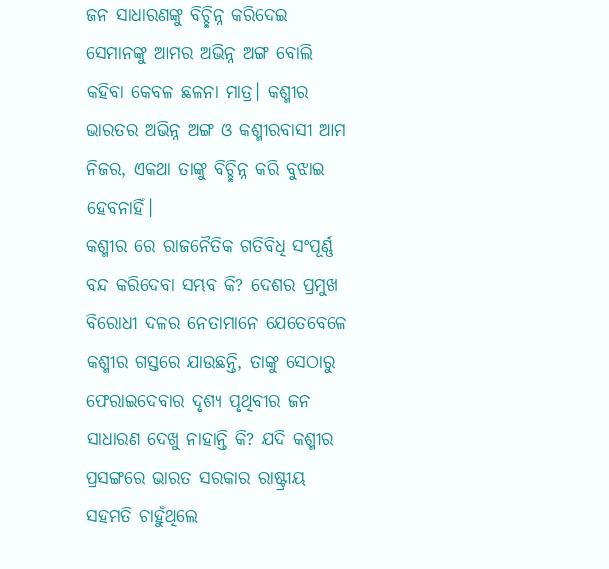ଜନ ସାଧାରଣଙ୍କୁ ବିଚ୍ଛିନ୍ନ କରିଦେଇ ସେମାନଙ୍କୁ ଆମର ଅଭିନ୍ନ ଅଙ୍ଗ ବୋଲି କହିବା କେବଳ ଛଳନା ମାତ୍ର। କଶ୍ମୀର ଭାରତର ଅଭିନ୍ନ ଅଙ୍ଗ ଓ କଶ୍ମୀରବାସୀ ଆମ ନିଜର, ଏକଥା ତାଙ୍କୁ ବିଚ୍ଛିନ୍ନ କରି ବୁଝାଇ ହେବନାହିଁ।
କଶ୍ମୀର ରେ ରାଜନୈତିକ ଗତିବିଧି ସଂପୂର୍ଣ୍ଣ ବନ୍ଦ କରିଦେବା ସମ୍ଭବ କି? ଦେଶର ପ୍ରମୁଖ ବିରୋଧୀ ଦଳର ନେତାମାନେ ଯେତେବେଳେ କଶ୍ମୀର ଗସ୍ତରେ ଯାଉଛନ୍ତି, ତାଙ୍କୁ ସେଠାରୁ ଫେରାଇଦେବାର ଦୃଶ୍ୟ ପୃଥିବୀର ଜନ ସାଧାରଣ ଦେଖୁ ନାହାନ୍ତି କି? ଯଦି କଶ୍ମୀର ପ୍ରସଙ୍ଗରେ ଭାରତ ସରକାର ରାଷ୍ଟ୍ରୀୟ ସହମତି ଚାହୁଁଥିଲେ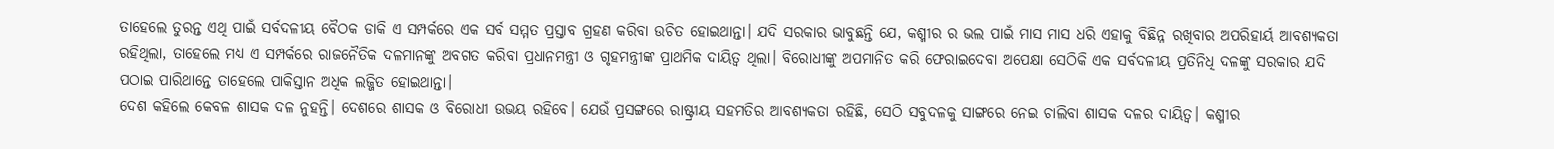ତାହେଲେ ତୁରନ୍ତ ଏଥି ପାଇଁ ସର୍ବଦଳୀୟ ବୈଠକ ଡାକି ଏ ସମ୍ପର୍କରେ ଏକ ସର୍ବ ସମ୍ମତ ପ୍ରସ୍ତାବ ଗ୍ରହଣ କରିବା ଉଚିତ ହୋଇଥାନ୍ତା। ଯଦି ସରକାର ଭାବୁଛନ୍ତି ଯେ, କଶ୍ମୀର ର ଭଲ ପାଇଁ ମାସ ମାସ ଧରି ଏହାକୁ ବିଛିନ୍ନ ରଖିବାର ଅପରିହାର୍ୟ ଆବଶ୍ୟକତା ରହିଥିଲା, ତାହେଲେ ମଧ୍ୟ ଏ ସମ୍ପର୍କରେ ରାଜନୈତିକ ଦଳମାନଙ୍କୁ ଅବଗତ କରିବା ପ୍ରଧାନମନ୍ତ୍ରୀ ଓ ଗୃହମନ୍ତ୍ରୀଙ୍କ ପ୍ରାଥମିକ ଦାୟିତ୍ଵ ଥିଲା। ବିରୋଧୀଙ୍କୁ ଅପମାନିତ କରି ଫେରାଇଦେବା ଅପେକ୍ଷା ସେଠିକି ଏକ ସର୍ବଦଳୀୟ ପ୍ରତିନିଧି ଦଳଙ୍କୁ ସରକାର ଯଦି ପଠାଇ ପାରିଥାନ୍ତେ ତାହେଲେ ପାକିସ୍ତାନ ଅଧିକ ଲଜ୍ଜିତ ହୋଇଥାନ୍ତା।
ଦେଶ କହିଲେ କେବଳ ଶାସକ ଦଳ ନୁହନ୍ତି। ଦେଶରେ ଶାସକ ଓ ବିରୋଧୀ ଉଭୟ ରହିବେ। ଯେଉଁ ପ୍ରସଙ୍ଗରେ ରାଷ୍ଟ୍ରୀୟ ସହମତିର ଆବଶ୍ୟକତା ରହିଛି, ସେଠି ସବୁଦଳକୁ ସାଙ୍ଗରେ ନେଇ ଚାଲିବା ଶାସକ ଦଳର ଦାୟିତ୍ଵ। କଶ୍ମୀର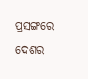ପ୍ରସଙ୍ଗରେ ଦେଶର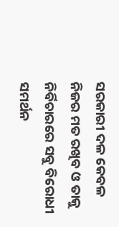ସରକାରୀ ଦଳ କେବଳ ନିଜର ମତ ରଖିବ ଓ ତାକୁ ନିର୍ବିଚାରରେ ସବୁ ବିରୋଧୀ ସମର୍ଥନ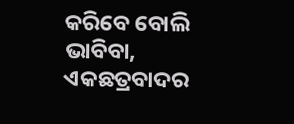କରିବେ ବୋଲି ଭାବିବା, ଏକଛତ୍ରବାଦର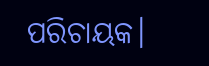ପରିଚାୟକ।